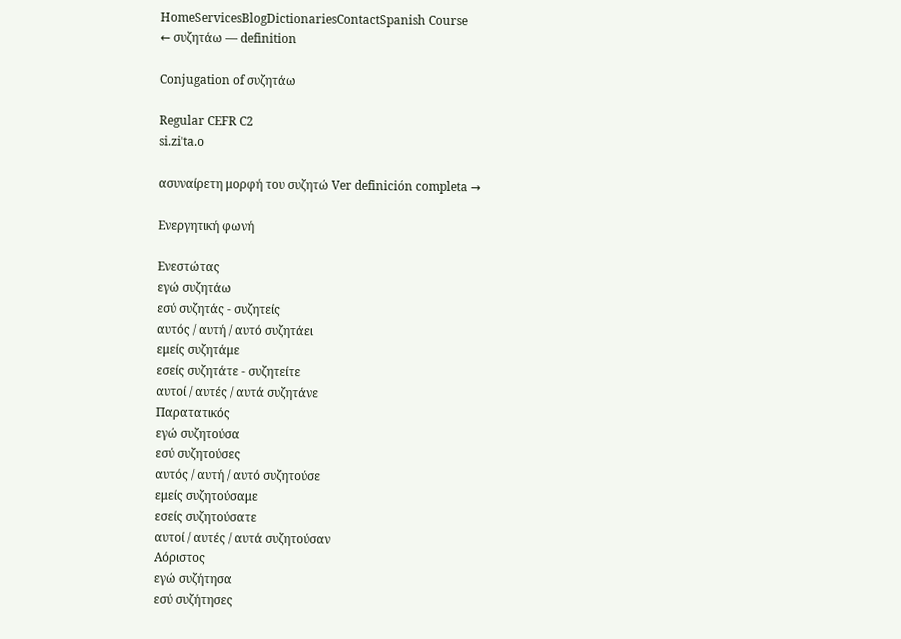HomeServicesBlogDictionariesContactSpanish Course
← συζητάω — definition

Conjugation of συζητάω

Regular CEFR C2
si.ziˈta.o

ασυναίρετη μορφή του συζητώ Ver definición completa →

Ενεργητική φωνή

Ενεστώτας
εγώ συζητάω
εσύ συζητάς - συζητείς
αυτός / αυτή / αυτό συζητάει
εμείς συζητάμε
εσείς συζητάτε - συζητείτε
αυτοί / αυτές / αυτά συζητάνε
Παρατατικός
εγώ συζητούσα
εσύ συζητούσες
αυτός / αυτή / αυτό συζητούσε
εμείς συζητούσαμε
εσείς συζητούσατε
αυτοί / αυτές / αυτά συζητούσαν
Αόριστος
εγώ συζήτησα
εσύ συζήτησες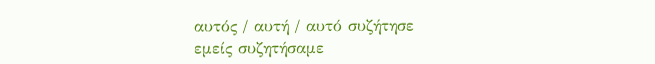αυτός / αυτή / αυτό συζήτησε
εμείς συζητήσαμε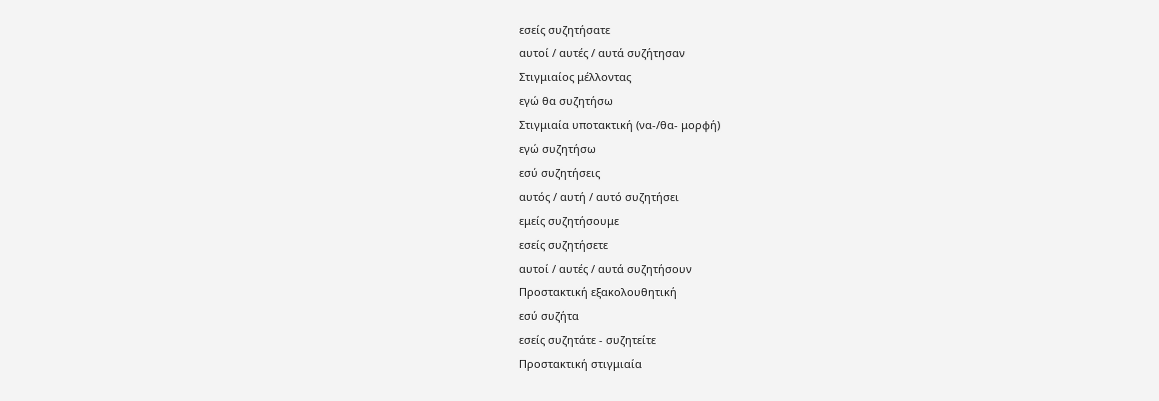εσείς συζητήσατε
αυτοί / αυτές / αυτά συζήτησαν
Στιγμιαίος μέλλοντας
εγώ θα συζητήσω
Στιγμιαία υποτακτική (να-/θα- μορφή)
εγώ συζητήσω
εσύ συζητήσεις
αυτός / αυτή / αυτό συζητήσει
εμείς συζητήσουμε
εσείς συζητήσετε
αυτοί / αυτές / αυτά συζητήσουν
Προστακτική εξακολουθητική
εσύ συζήτα
εσείς συζητάτε - συζητείτε
Προστακτική στιγμιαία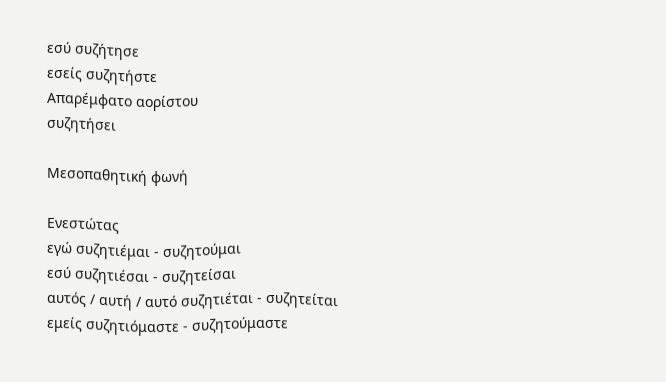εσύ συζήτησε
εσείς συζητήστε
Απαρέμφατο αορίστου
συζητήσει

Μεσοπαθητική φωνή

Ενεστώτας
εγώ συζητιέμαι - συζητούμαι
εσύ συζητιέσαι - συζητείσαι
αυτός / αυτή / αυτό συζητιέται - συζητείται
εμείς συζητιόμαστε - συζητούμαστε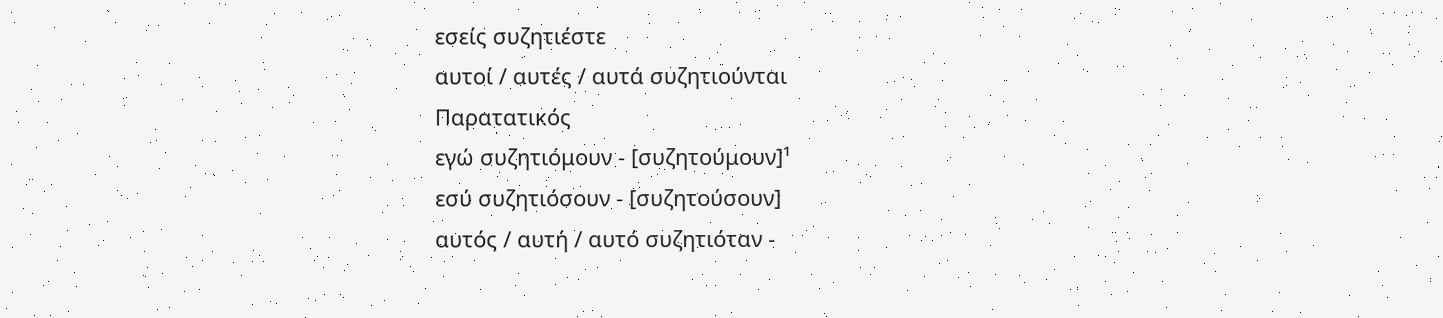εσείς συζητιέστε
αυτοί / αυτές / αυτά συζητιούνται
Παρατατικός
εγώ συζητιόμουν - [συζητούμουν]¹
εσύ συζητιόσουν - [συζητούσουν]
αυτός / αυτή / αυτό συζητιόταν -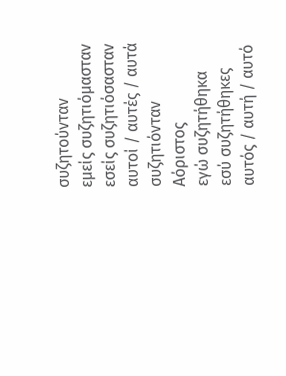συζητούνταν
εμείς συζητιόμασταν
εσείς συζητιόσασταν
αυτοί / αυτές / αυτά συζητιόνταν
Αόριστος
εγώ συζητήθηκα
εσύ συζητήθηκες
αυτός / αυτή / αυτό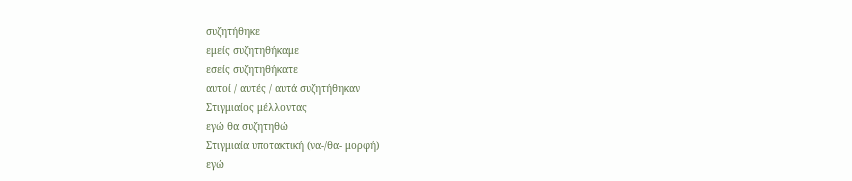συζητήθηκε
εμείς συζητηθήκαμε
εσείς συζητηθήκατε
αυτοί / αυτές / αυτά συζητήθηκαν
Στιγμιαίος μέλλοντας
εγώ θα συζητηθώ
Στιγμιαία υποτακτική (να-/θα- μορφή)
εγώ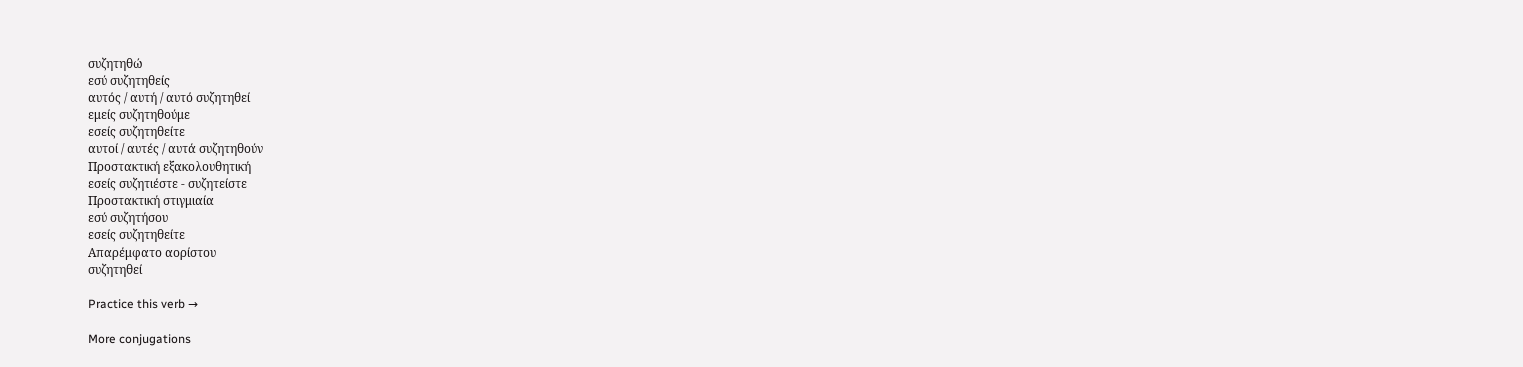συζητηθώ
εσύ συζητηθείς
αυτός / αυτή / αυτό συζητηθεί
εμείς συζητηθούμε
εσείς συζητηθείτε
αυτοί / αυτές / αυτά συζητηθούν
Προστακτική εξακολουθητική
εσείς συζητιέστε - συζητείστε
Προστακτική στιγμιαία
εσύ συζητήσου
εσείς συζητηθείτε
Απαρέμφατο αορίστου
συζητηθεί

Practice this verb →

More conjugations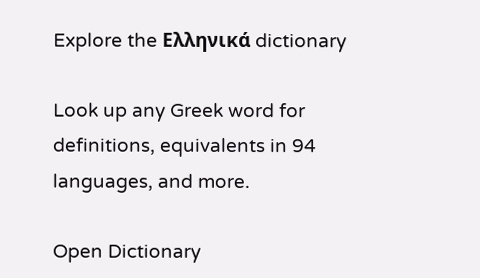Explore the Ελληνικά dictionary

Look up any Greek word for definitions, equivalents in 94 languages, and more.

Open Dictionary